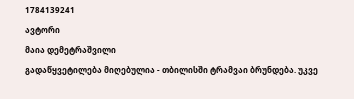1784139241
ავტორი
მაია დემეტრაშვილი
გადაწყვეტილება მიღებულია - თბილისში ტრამვაი ბრუნდება. უკვე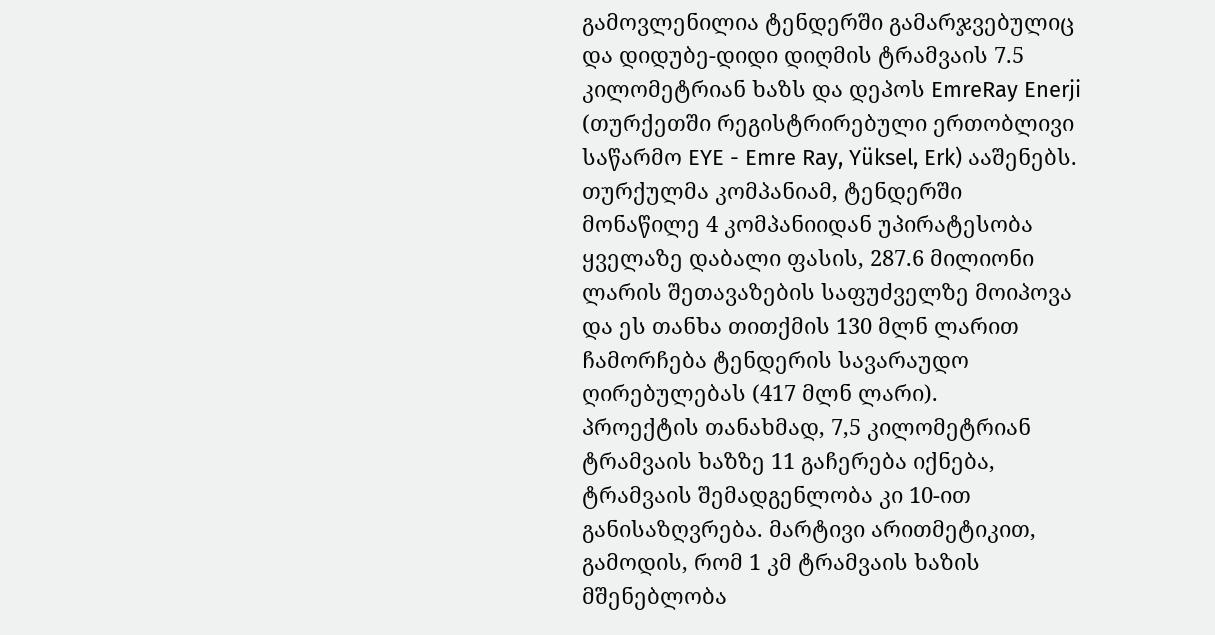გამოვლენილია ტენდერში გამარჯვებულიც და დიდუბე-დიდი დიღმის ტრამვაის 7.5 კილომეტრიან ხაზს და დეპოს EmreRay Enerji (თურქეთში რეგისტრირებული ერთობლივი საწარმო EYE - Emre Ray, Yüksel, Erk) ააშენებს.
თურქულმა კომპანიამ, ტენდერში მონაწილე 4 კომპანიიდან უპირატესობა ყველაზე დაბალი ფასის, 287.6 მილიონი ლარის შეთავაზების საფუძველზე მოიპოვა და ეს თანხა თითქმის 130 მლნ ლარით ჩამორჩება ტენდერის სავარაუდო ღირებულებას (417 მლნ ლარი).
პროექტის თანახმად, 7,5 კილომეტრიან ტრამვაის ხაზზე 11 გაჩერება იქნება, ტრამვაის შემადგენლობა კი 10-ით განისაზღვრება. მარტივი არითმეტიკით, გამოდის, რომ 1 კმ ტრამვაის ხაზის მშენებლობა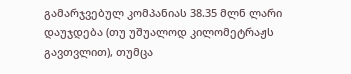გამარჯვებულ კომპანიას 38.35 მლნ ლარი დაუჯდება (თუ უშუალოდ კილომეტრაჟს გავთვლით), თუმცა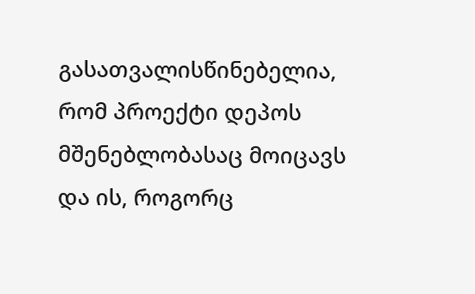გასათვალისწინებელია, რომ პროექტი დეპოს მშენებლობასაც მოიცავს და ის, როგორც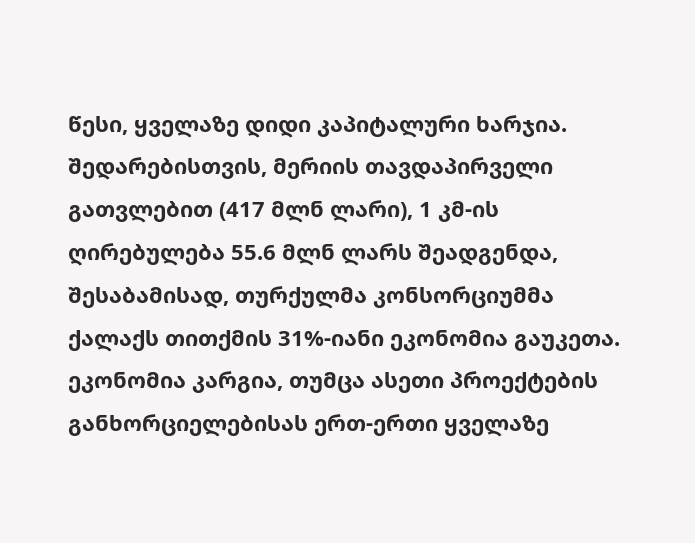წესი, ყველაზე დიდი კაპიტალური ხარჯია. შედარებისთვის, მერიის თავდაპირველი გათვლებით (417 მლნ ლარი), 1 კმ-ის ღირებულება 55.6 მლნ ლარს შეადგენდა, შესაბამისად, თურქულმა კონსორციუმმა ქალაქს თითქმის 31%-იანი ეკონომია გაუკეთა. ეკონომია კარგია, თუმცა ასეთი პროექტების განხორციელებისას ერთ-ერთი ყველაზე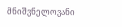მნიშვნელოვანი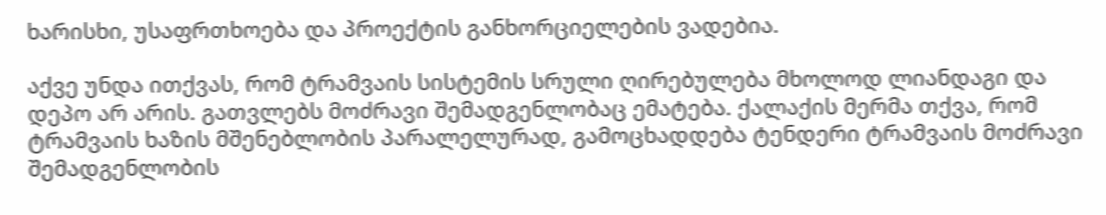ხარისხი, უსაფრთხოება და პროექტის განხორციელების ვადებია.

აქვე უნდა ითქვას, რომ ტრამვაის სისტემის სრული ღირებულება მხოლოდ ლიანდაგი და დეპო არ არის. გათვლებს მოძრავი შემადგენლობაც ემატება. ქალაქის მერმა თქვა, რომ ტრამვაის ხაზის მშენებლობის პარალელურად, გამოცხადდება ტენდერი ტრამვაის მოძრავი შემადგენლობის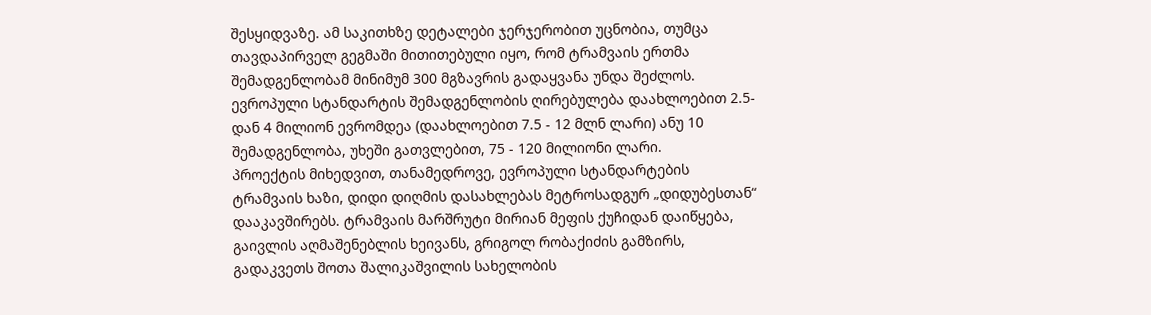შესყიდვაზე. ამ საკითხზე დეტალები ჯერჯერობით უცნობია, თუმცა თავდაპირველ გეგმაში მითითებული იყო, რომ ტრამვაის ერთმა შემადგენლობამ მინიმუმ 300 მგზავრის გადაყვანა უნდა შეძლოს.
ევროპული სტანდარტის შემადგენლობის ღირებულება დაახლოებით 2.5-დან 4 მილიონ ევრომდეა (დაახლოებით 7.5 - 12 მლნ ლარი) ანუ 10 შემადგენლობა, უხეში გათვლებით, 75 - 120 მილიონი ლარი.
პროექტის მიხედვით, თანამედროვე, ევროპული სტანდარტების ტრამვაის ხაზი, დიდი დიღმის დასახლებას მეტროსადგურ „დიდუბესთან“ დააკავშირებს. ტრამვაის მარშრუტი მირიან მეფის ქუჩიდან დაიწყება, გაივლის აღმაშენებლის ხეივანს, გრიგოლ რობაქიძის გამზირს, გადაკვეთს შოთა შალიკაშვილის სახელობის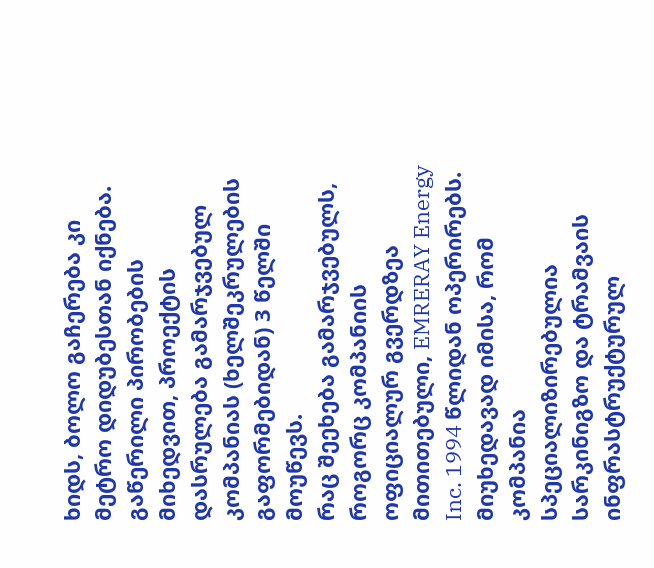ხიდს, ბოლო გაჩერება კი მეტრო დიდუბესთან იქნება. გაწერილი პირობების მიხედვით, პროექტის დასრულება გამარჯვებულ კომპანიას (ხელშეკრულების გაფორმებიდან) 3 წელში მოუწევს.
რაც შეეხება გამარჯვებულს, როგორც კომპანიის ოფიციალურ გვერდზეა მითითებული, EMRERAY Energy Inc. 1994 წლიდან ოპერირებს. მიუხედავად იმისა, რომ კომპანია სპეციალიზირებულია სარკინიგზო და ტრამვაის ინფრასტრუქტურულ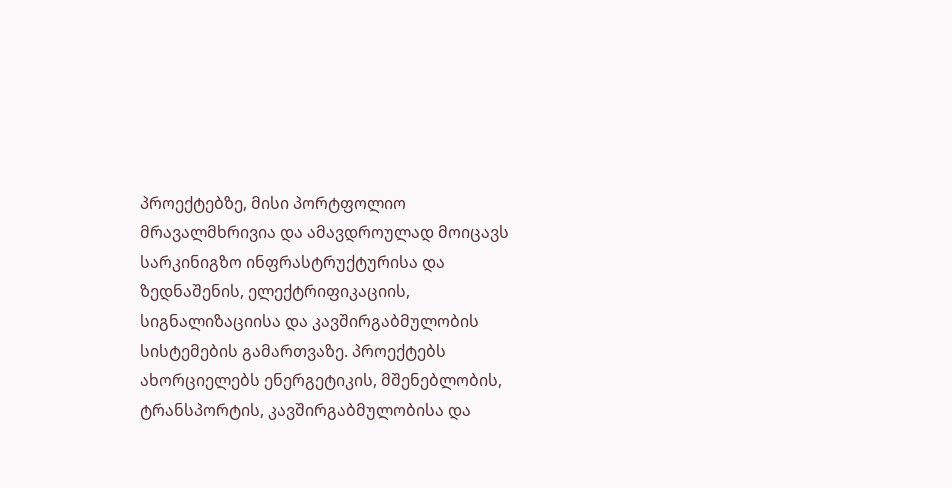პროექტებზე, მისი პორტფოლიო მრავალმხრივია და ამავდროულად მოიცავს სარკინიგზო ინფრასტრუქტურისა და ზედნაშენის, ელექტრიფიკაციის, სიგნალიზაციისა და კავშირგაბმულობის სისტემების გამართვაზე. პროექტებს ახორციელებს ენერგეტიკის, მშენებლობის, ტრანსპორტის, კავშირგაბმულობისა და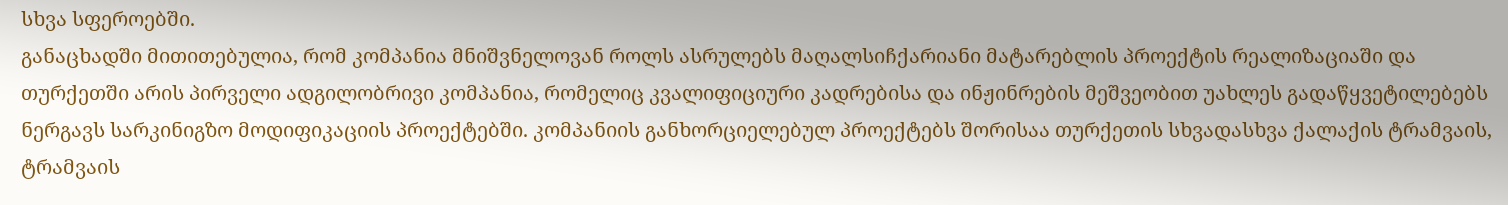სხვა სფეროებში.
განაცხადში მითითებულია, რომ კომპანია მნიშვნელოვან როლს ასრულებს მაღალსიჩქარიანი მატარებლის პროექტის რეალიზაციაში და თურქეთში არის პირველი ადგილობრივი კომპანია, რომელიც კვალიფიციური კადრებისა და ინჟინრების მეშვეობით უახლეს გადაწყვეტილებებს ნერგავს სარკინიგზო მოდიფიკაციის პროექტებში. კომპანიის განხორციელებულ პროექტებს შორისაა თურქეთის სხვადასხვა ქალაქის ტრამვაის, ტრამვაის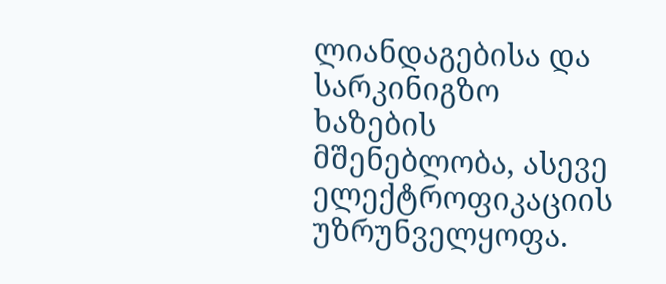ლიანდაგებისა და სარკინიგზო ხაზების მშენებლობა, ასევე ელექტროფიკაციის უზრუნველყოფა.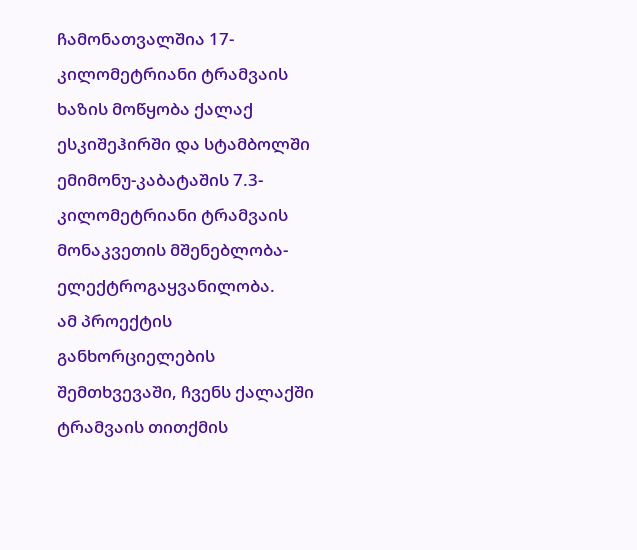ჩამონათვალშია 17-კილომეტრიანი ტრამვაის ხაზის მოწყობა ქალაქ ესკიშეჰირში და სტამბოლში ემიმონუ-კაბატაშის 7.3-კილომეტრიანი ტრამვაის მონაკვეთის მშენებლობა-ელექტროგაყვანილობა.
ამ პროექტის განხორციელების შემთხვევაში, ჩვენს ქალაქში ტრამვაის თითქმის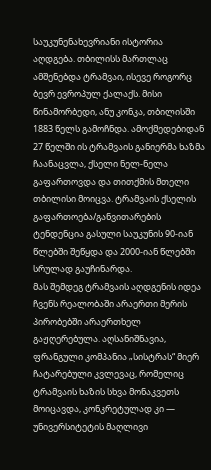საუკუნენახევრიანი ისტორია აღდგება. თბილისს მართლაც ამშენებდა ტრამვაი, ისევე როგორც ბევრ ევროპულ ქალაქს. მისი წინამორბედი, ანუ კონკა, თბილისში 1883 წელს გამოჩნდა. ამოქმედებიდან 27 წელში ის ტრამვაის განიერმა ხაზმა ჩაანაცვლა, ქსელი ნელ-ნელა გაფართოვდა და თითქმის მთელი თბილისი მოიცვა. ტრამვაის ქსელის გაფართოება/განვითარების ტენდენცია გასული საუკუნის 90-იან წლებში შეწყდა და 2000-იან წლებში სრულად გაუჩინარდა.
მას შემდეგ ტრამვაის აღდგენის იდეა ჩვენს რეალობაში არაერთი მერის პირობებში არაერთხელ გაჟღერებულა. აღსანიშნავია, ფრანგული კომპანია „სისტრას“ მიერ ჩატარებული კვლევაც, რომელიც ტრამვაის ხაზის სხვა მონაკვეთს მოიცავდა, კონკრეტულად კი — უნივერსიტეტის მაღლივი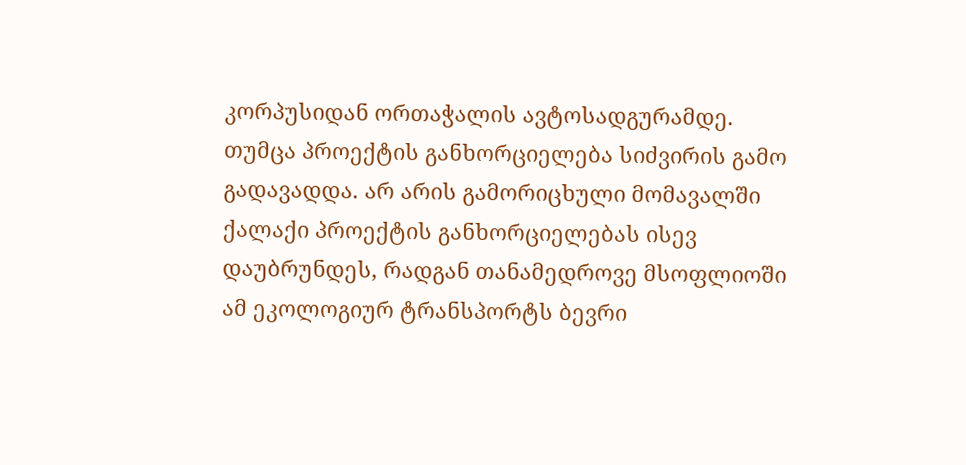კორპუსიდან ორთაჭალის ავტოსადგურამდე. თუმცა პროექტის განხორციელება სიძვირის გამო გადავადდა. არ არის გამორიცხული მომავალში ქალაქი პროექტის განხორციელებას ისევ დაუბრუნდეს, რადგან თანამედროვე მსოფლიოში ამ ეკოლოგიურ ტრანსპორტს ბევრი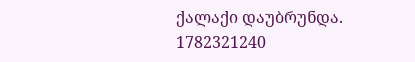ქალაქი დაუბრუნდა.
1782321240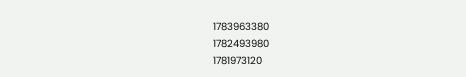1783963380
1782493980
1781973120